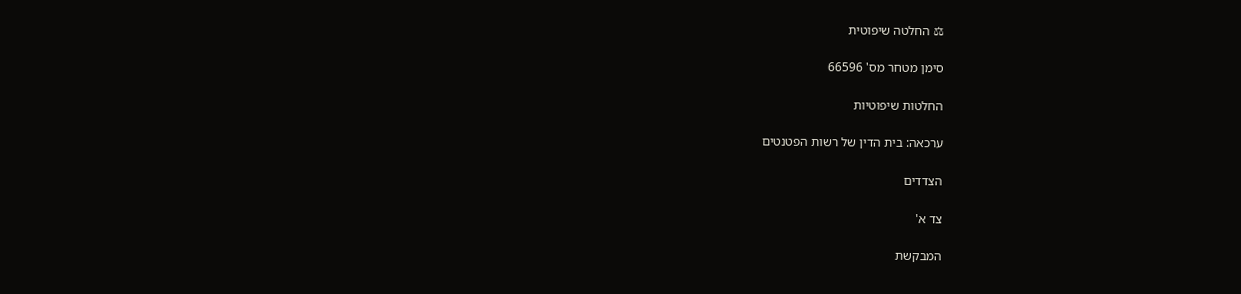⚖ החלטה שיפוטית

סימן מטחר מס' 66596

החלטות שיפוטיות

ערכאה: בית הדין של רשות הפטנטים

הצדדים

צד א'

המבקשת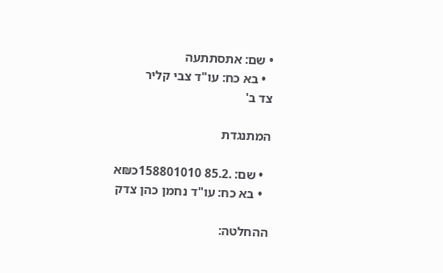• שם: אתסתתעה
  • בא כח: עו"ד צבי קליר
צד ב'

המתנגדת

  • שם: .85.2 158801010כ₪א
  • בא כח: עו"ד נחמן כהן צדק

ההחלטה: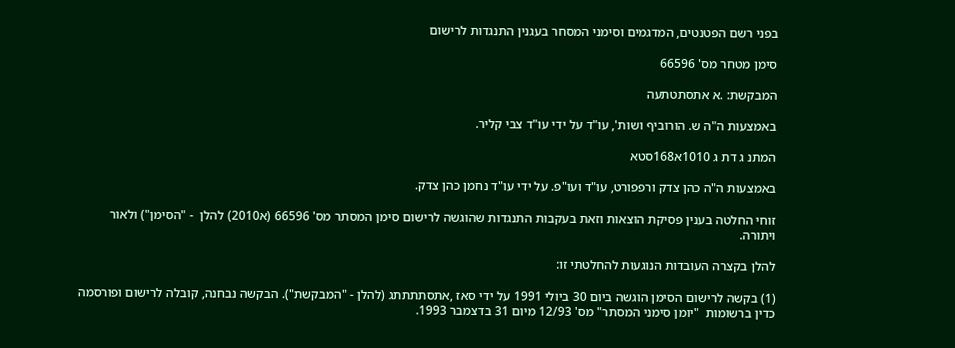בפני רשם הפטנטים, המדגמים וסימני המסחר בעגנין התנגדות לרישום

סימן מטחר מס' 66596

המבקשת: .א אתסתטתעה

באמצעות ה"ה ש. הורוביף ושות', עו"ד על ידי עו"ד צבי קליר.

המתנ ג דת ג 1010א168סטא

באמצעות ה"ה כהן צדק ורפפורט, עו"ד ועו"פ. על ידי עו"ד נחמן כהן צדק.

זוחי החלטה בענין פסיקת הוצאות וזאת בעקבות התנגדות שהוגשה לרישום סימן המסתר מס' 66596 (א2010) להלן  - "הסימן") ולאור ויתורה.

להלן בקצרה העובדות הנוגעות להחלטתי זו:

(1) בקשה לרישום הסימן הוגשה ביום 30 ביולי 1991 על ידי סאז ,אתסתתתתג (להלן - "המבקשת"). הבקשה נבחנה, קובלה לרישום ופורסמה  כדין ברשומות  "יומן סימני המסתר" מס' 12/93 מיום 31 בדצמבר 1993.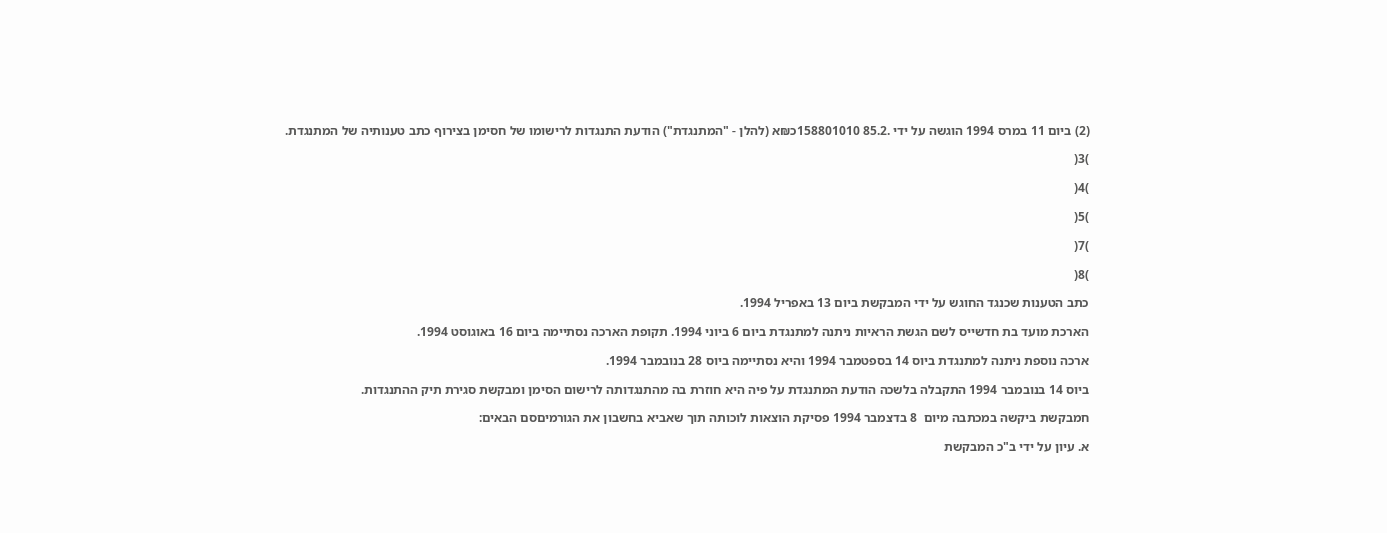(2) ביום 11 במרס 1994 הוגשה על ידי .85.2 158801010כ₪א (להלן - "המתנגדת") הודעת התנגדות לרישומו של חסימן בצירוף כתב טענותיה של המתנגדת.

)3(

)4(

)5(

)7(

)8(

כתב הטענות שכנגד החוגש על ידי המבקשת ביום 13 באפריל 1994.

הארכת מועד בת חדשייס לשם הגשת הראיות ניתנה למתנגדת ביום 6 ביוני 1994. תקופת הארכה נסתיימה ביום 16 באוגוסט 1994.

ארכה נוספת ניתנה למתנגדת ביוס 14 בספטמבר 1994 והיא נסתיימה ביוס 28 בנובמבר 1994.

ביוס 14 בנובמבר 1994 התקבלה בלשכה הודעת המתנגדת על פיה היא חוזרת בה מהתנגדותה לרישום הסימן ומבקשת סגירת תיק ההתנגדות.

חמבקשת ביקשה במכתבה מיום  8 בדצמבר 1994 פסיקת הוצאות לוכותה תוך שאביא בחשבון את הגורמיםסם הבאים:

א. עיון על ידי ב"כ המבקשת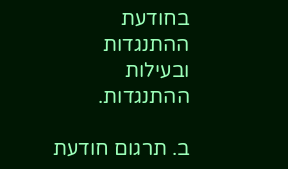בחודעת ההתנגדות ובעילות ההתנגדות.

ב. תרגום חודעת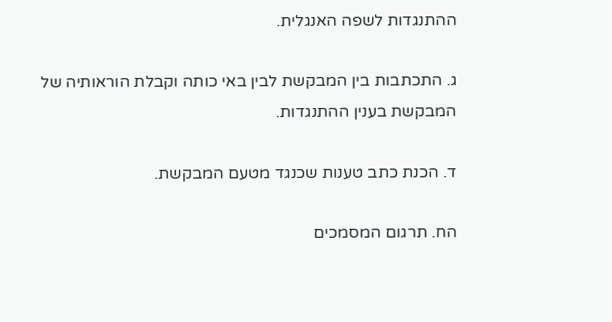ההתנגדות לשפה האנגלית.

ג. התכתבות בין המבקשת לבין באי כותה וקבלת הוראותיה של המבקשת בענין ההתנגדות.

ד. הכנת כתב טענות שכנגד מטעם המבקשת.

הח. תרגום המסמכים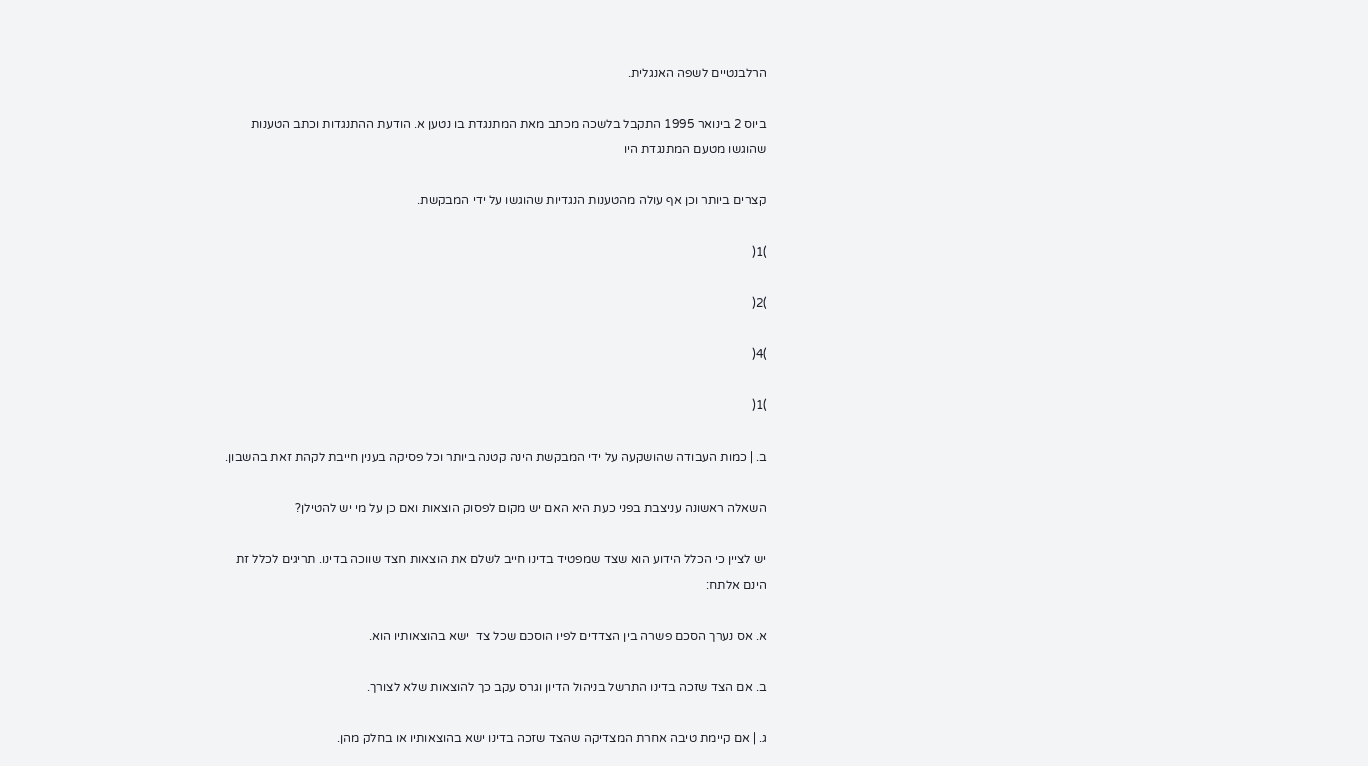הרלבנטיים לשפה האנגלית.

ביוס 2 בינואר 1995 התקבל בלשכה מכתב מאת המתנגדת בו נטען א. הודעת ההתנגדות וכתב הטענות שהוגשו מטעם המתנגדת היו

קצרים ביותר וכן אף עולה מהטענות הנגדיות שהוגשו על ידי המבקשת.

)1(

)2(

)4(

)1(

ב. | כמות העבודה שהושקעה על ידי המבקשת הינה קטנה ביותר וכל פסיקה בענין חייבת לקהת זאת בהשבון.

השאלה ראשונה עניצבת בפני כעת היא האם יש מקום לפסוק הוצאות ואם כן על מי יש להטילן?

יש לציין כי הכלל הידוע הוא שצד שמפטיד בדינו חייב לשלם את הוצאות חצד שווכה בדינו. תריגים לכלל זת הינם אלתח:

א. אס נערך הסכם פשרה בין הצדדים לפיו הוסכם שכל צד  ישא בהוצאותיו הוא.

ב. אם הצד שזכה בדינו התרשל בניהול הדיון וגרס עקב כך להוצאות שלא לצורך.

ג. | אם קיימת טיבה אחרת המצדיקה שהצד שזכה בדינו ישא בהוצאותיו או בחלק מהן.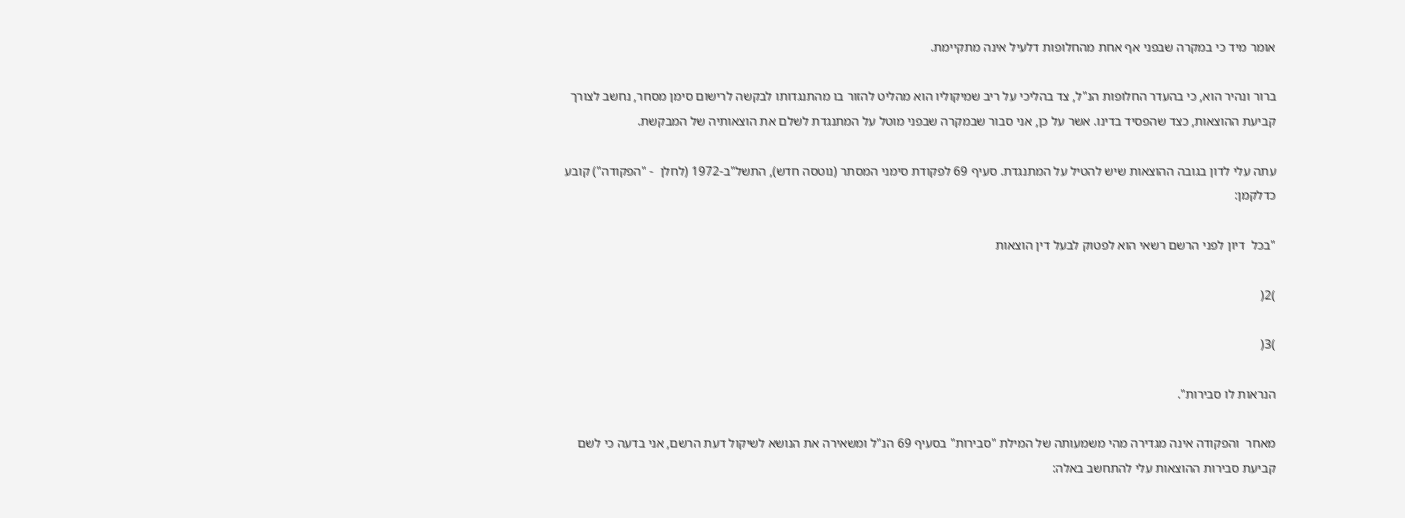אומר מיד כי במקרה שבפני אף אחת מהחלופות דלעיל אינה מתקיימת.

ברור ונהיר הוא, כי בהעדר החלופות הנ"ל, צד בהליכי על ריב שמיקוליו הוא מהליט להזור בו מהתנגדותו לבקשה לרישום סימן מסחר, נחשב לצורך קביעת ההוצאות, כצד שהפסיד בדינו. אשר על כן, אני סבור שבמקרה שבפני מוטל על המתנגדת לשלם את הוצאותיה של המבקשת.

עתה עלי לדון בגובה ההוצאות שיש להטיל על המתנגדת. סעיף 69 לפקודת סימני המסתר (נוטסה חדש), התשל"ב-1972 (לחלן  - "הפקודה") קובע כדלקמן:

"בכל  דיון לפני הרשם רשאי הוא לפטוק לבעל דין הוצאות

)2(

)3(

הנראות לו סבירות".

מאחר  והפקודה אינה מגדירה מהי משמעותה של המילת "סבירות" בסעיף 69 הנ"ל ומשאירה את הנושא לשיקול דעת הרשם, אני בדעה כי לשם קביעת סבירות ההוצאות עלי להתחשב באלה: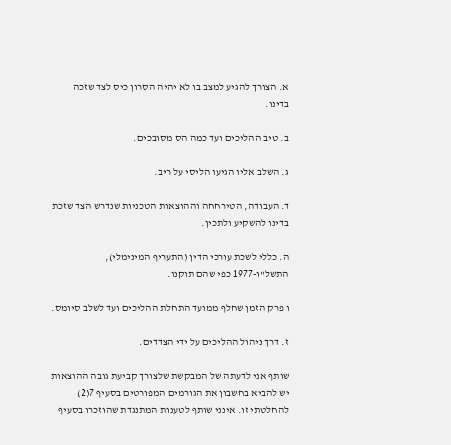א. הצורך להגיע למצב בו לא יהיה הסרון כיס לצד שזכה בדינו.

ב. טיב ההליכים ועד כמה הס מסובכים.

ג. השלב אליו הגיעו הליסי על ריב.

ד. העבודה, הטירחחה וההוצאות הטכניות שנדרש הצד שזכת בדינו להשקיע ולתכין.

ה. כללי לשכת עורכי הדין (התעריף המינימלי), התשל"ו-1977 כפי שהם תוקנו.

ו פרק הזמן שחלף ממועד התחלת ההליכים ועד לשלב סיומס.

ז. דרך ניהול ההליכים על ידי הצדדים.

שותף אני לדעתה של המבקשת שלצורך קביעת גובה ההוצאות  יש להביא בחשבון את הגורמים המפורטים בסעיף 7(2) להחלטתי זו. אינני שותף לטענות המתנגדת שהוזכרו בסעיף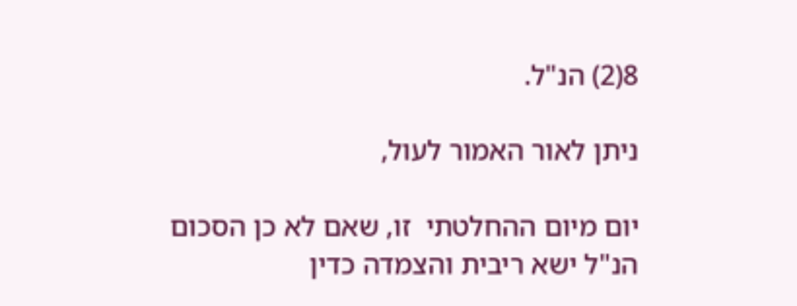8(2) הנ"ל.

ניתן לאור האמור לעול,

יום מיום ההחלטתי  זו, שאם לא כן הסכום הנ"ל ישא ריבית והצמדה כדין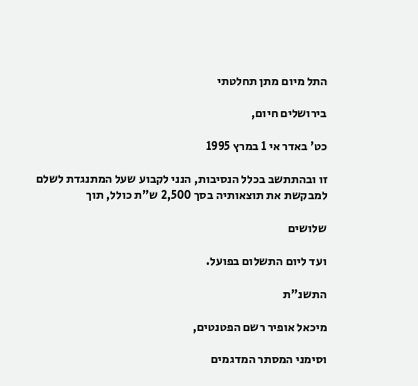התל מיום מתן תחלטתי

בירושלים חיום,

כט' באדר אי 1 במרץ 1995

זו ובהתתשב בכלל הנסיבות, הנני לקבוע שעל המתנגדת לשלם למבקשת את תוצאותיה בסך 2,500 ש"ת כולל, תוך

שלושים

ועד ליום התשלום בפועל.

התשנ"ת

מיכאל אופיר רשם הפטנטים,

וסימני המסתר המדגמים